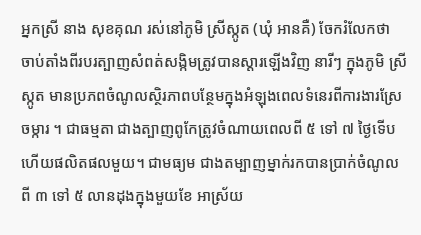អ្នកស្រី នាង សុខគុណ រស់នៅភូមិ ស្រីស្កូត (ឃុំ អានគឺ) ចែករំលែកថា ចាប់តាំងពីរបរត្បាញសំពត់សង្កិមត្រូវបានស្តារឡើងវិញ នារីៗ ក្នុងភូមិ ស្រីស្កូត មានប្រភពចំណូលស្ថិរភាពបន្ថែមក្នុងអំឡុងពេលទំនេរពីការងារស្រែចម្ការ ។ ជាធម្មតា ជាងត្បាញពូកែត្រូវចំណាយពេលពី ៥ ទៅ ៧ ថ្ងៃទើបហើយផលិតផលមួយ។ ជាមធ្យម ជាងតម្បាញម្នាក់រកបានប្រាក់ចំណូលពី ៣ ទៅ ៥ លានដុងក្នុងមួយខែ អាស្រ័យ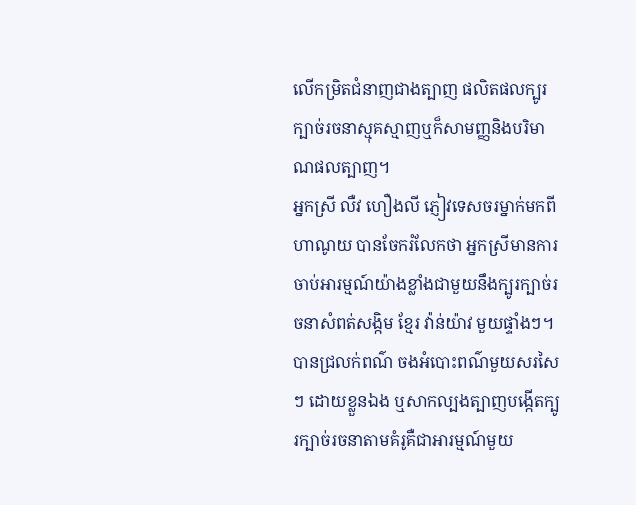លើកម្រិតជំនាញជាងត្បាញ ផលិតផលក្បូរក្បាច់រចនាស្មុគស្មាញឬក៏សាមញ្ញនិងបរិមាណផលត្បាញ។
អ្នកស្រី លឺវ ហឿងលី ភ្ញៀវទេសចរម្នាក់មកពី ហាណូយ បានចែករំលែកថា អ្នកស្រីមានការចាប់អារម្មណ៍យ៉ាងខ្លាំងជាមួយនឹងក្បូរក្បាច់រចនាសំពត់សង្កិម ខ្មែរ វ៉ាន់យ៉ាវ មួយផ្ទាំងៗ។ បានជ្រលក់ពណ៌ ចងអំបោះពណ៌មួយសរសៃៗ ដោយខ្លួនឯង ឬសាកល្បងត្បាញបង្កើតក្បូរក្បាច់រចនាតាមគំរូគឺជាអារម្មណ៍មួយ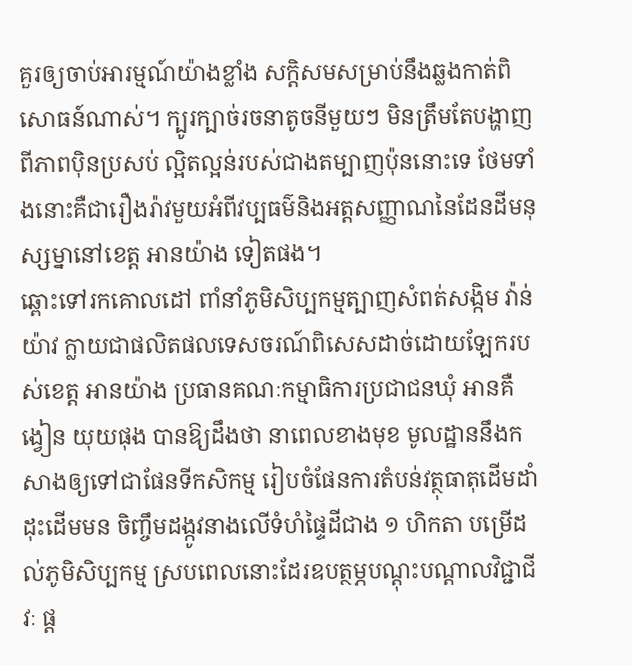គួរឲ្យចាប់អារម្មណ៍យ៉ាងខ្លាំង សក្តិសមសម្រាប់នឹងឆ្លងកាត់ពិសោធន៍ណាស់។ ក្បូរក្បាច់រចនាតូចនីមួយៗ មិនត្រឹមតែបង្ហាញពីភាពប៉ិនប្រសប់ ល្អិតល្អន់របស់ជាងតម្បាញប៉ុននោះទេ ថែមទាំងនោះគឺជារឿងរ៉ាវមួយអំពីវប្បធម៌និងអត្តសញ្ញាណនៃដែនដីមនុស្សម្នានៅខេត្ត អានយ៉ាង ទៀតផង។
ឆ្ពោះទៅរកគោលដៅ ពាំនាំភូមិសិប្បកម្មត្បាញសំពត់សង្កិម វ៉ាន់យ៉ាវ ក្លាយជាផលិតផលទេសចរណ៍ពិសេសដាច់ដោយឡែករបស់ខេត្ត អានយ៉ាង ប្រធានគណៈកម្មាធិការប្រជាជនឃុំ អានគឺ ង្វៀន យុយផុង បានឱ្យដឹងថា នាពេលខាងមុខ មូលដ្ឋាននឹងកសាងឲ្យទៅជាផែនទីកសិកម្ម រៀបចំផែនការតំបន់វត្ថុធាតុដើមដាំដុះដើមមន ចិញ្ចឹមដង្កូវនាងលើទំហំផ្ទៃដីជាង ១ ហិកតា បម្រើដល់ភូមិសិប្បកម្ម ស្របពេលនោះដែរឧបត្ថម្ភបណ្តុះបណ្តាលវិជ្ជាជីវៈ ផ្ត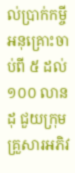ល់ប្រាក់កម្ចីអនុគ្រោះចាប់ពី ៥ ដល់ ១០០ លានដុ ជួយក្រុមគ្រួសារអភិវ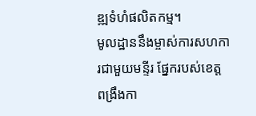ឌ្ឍទំហំផលិតកម្ម។
មូលដ្ឋាននឹងម្ចាស់ការសហការជាមួយមន្ទីរ ផ្នែករបស់ខេត្ត ពង្រឹងកា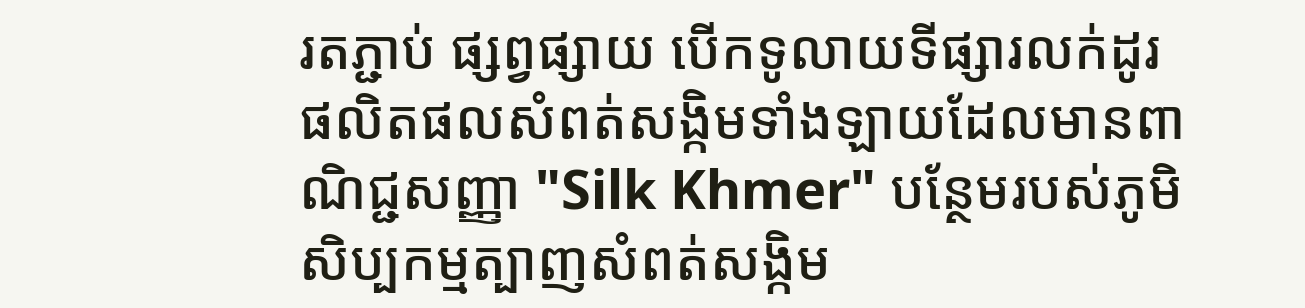រតភ្ជាប់ ផ្សព្វផ្សាយ បើកទូលាយទីផ្សារលក់ដូរផលិតផលសំពត់សង្កិមទាំងឡាយដែលមានពាណិជ្ជសញ្ញា "Silk Khmer" បន្ថែមរបស់ភូមិសិប្បកម្មត្បាញសំពត់សង្កិម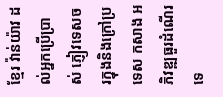ខ្មែរ វ៉ាន់យ៉ាវ ដល់អ្នកប្រើប្រាស់ ភ្ញៀវទេសចរក្នុងនិងក្រៅប្រទេស កសាង អភិវឌ្ឍធួរដំណើរទេ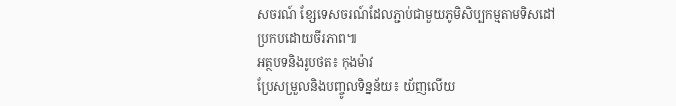សចរណ៍ ខ្សែទេសចរណ៍ដែលភ្ជាប់ជាមួយភូមិសិប្បកម្មតាមទិសដៅប្រកបដោយចីរភាព៕
អត្ថបទនិងរូបថត៖ កុងម៉ាវ
ប្រែសម្រួលនិងបញ្ចូលទិន្នន័យ៖ យ័ញលើយ